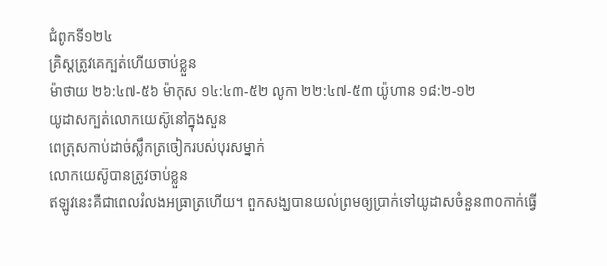ជំពូកទី១២៤
គ្រិស្តត្រូវគេក្បត់ហើយចាប់ខ្លួន
ម៉ាថាយ ២៦:៤៧-៥៦ ម៉ាកុស ១៤:៤៣-៥២ លូកា ២២:៤៧-៥៣ យ៉ូហាន ១៨:២-១២
យូដាសក្បត់លោកយេស៊ូនៅក្នុងសួន
ពេត្រុសកាប់ដាច់ស្លឹកត្រចៀករបស់បុរសម្នាក់
លោកយេស៊ូបានត្រូវចាប់ខ្លួន
ឥឡូវនេះគឺជាពេលរំលងអធ្រាត្រហើយ។ ពួកសង្ឃបានយល់ព្រមឲ្យប្រាក់ទៅយូដាសចំនួន៣០កាក់ធ្វើ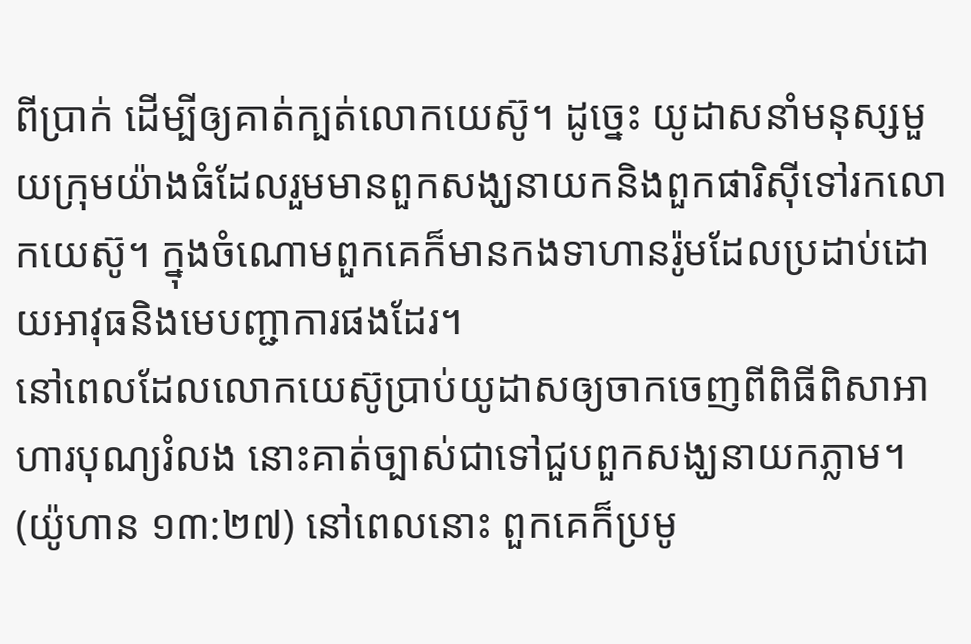ពីប្រាក់ ដើម្បីឲ្យគាត់ក្បត់លោកយេស៊ូ។ ដូច្នេះ យូដាសនាំមនុស្សមួយក្រុមយ៉ាងធំដែលរួមមានពួកសង្ឃនាយកនិងពួកផារិស៊ីទៅរកលោកយេស៊ូ។ ក្នុងចំណោមពួកគេក៏មានកងទាហានរ៉ូមដែលប្រដាប់ដោយអាវុធនិងមេបញ្ជាការផងដែរ។
នៅពេលដែលលោកយេស៊ូប្រាប់យូដាសឲ្យចាកចេញពីពិធីពិសាអាហារបុណ្យរំលង នោះគាត់ច្បាស់ជាទៅជួបពួកសង្ឃនាយកភ្លាម។ (យ៉ូហាន ១៣:២៧) នៅពេលនោះ ពួកគេក៏ប្រមូ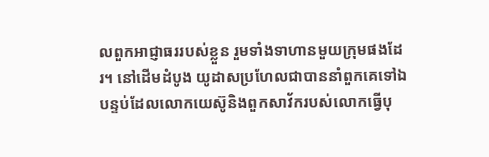លពួកអាជ្ញាធររបស់ខ្លួន រួមទាំងទាហានមួយក្រុមផងដែរ។ នៅដើមដំបូង យូដាសប្រហែលជាបាននាំពួកគេទៅឯបន្ទប់ដែលលោកយេស៊ូនិងពួកសាវ័ករបស់លោកធ្វើបុ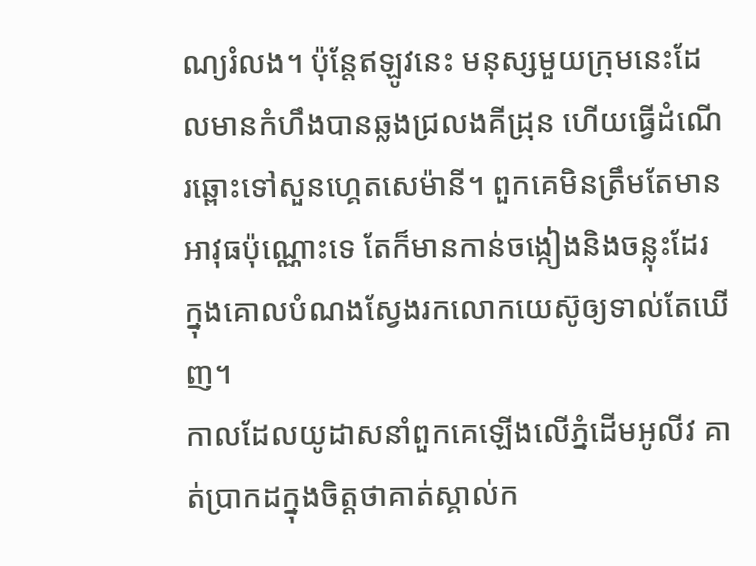ណ្យរំលង។ ប៉ុន្តែឥឡូវនេះ មនុស្សមួយក្រុមនេះដែលមានកំហឹងបានឆ្លងជ្រលងគីដ្រុន ហើយធ្វើដំណើរឆ្ពោះទៅសួនហ្គេតសេម៉ានី។ ពួកគេមិនត្រឹមតែមានអាវុធប៉ុណ្ណោះទេ តែក៏មានកាន់ចង្កៀងនិងចន្លុះដែរ ក្នុងគោលបំណងស្វែងរកលោកយេស៊ូឲ្យទាល់តែឃើញ។
កាលដែលយូដាសនាំពួកគេឡើងលើភ្នំដើមអូលីវ គាត់ប្រាកដក្នុងចិត្តថាគាត់ស្គាល់ក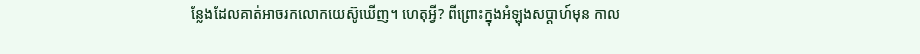ន្លែងដែលគាត់អាចរកលោកយេស៊ូឃើញ។ ហេតុអ្វី? ពីព្រោះក្នុងអំឡុងសប្ដាហ៍មុន កាល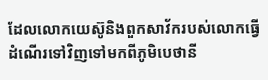ដែលលោកយេស៊ូនិងពួកសាវ័ករបស់លោកធ្វើដំណើរទៅវិញទៅមកពីភូមិបេថានី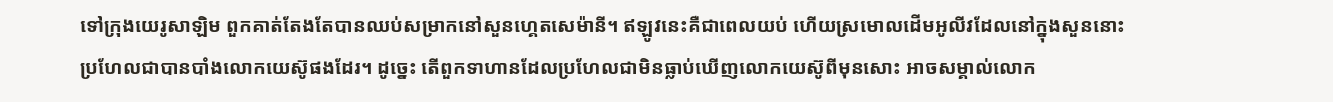ទៅក្រុងយេរូសាឡិម ពួកគាត់តែងតែបានឈប់សម្រាកនៅសួនហ្គេតសេម៉ានី។ ឥឡូវនេះគឺជាពេលយប់ ហើយស្រមោលដើមអូលីវដែលនៅក្នុងសួននោះប្រហែលជាបានបាំងលោកយេស៊ូផងដែរ។ ដូច្នេះ តើពួកទាហានដែលប្រហែលជាមិនធ្លាប់ឃើញលោកយេស៊ូពីមុនសោះ អាចសម្គាល់លោក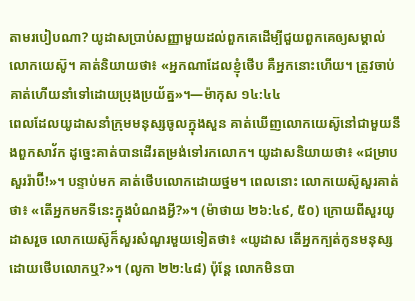តាមរបៀបណា? យូដាសប្រាប់សញ្ញាមួយដល់ពួកគេដើម្បីជួយពួកគេឲ្យសម្គាល់លោកយេស៊ូ។ គាត់និយាយថា៖ «អ្នកណាដែលខ្ញុំថើប គឺអ្នកនោះហើយ។ ត្រូវចាប់គាត់ហើយនាំទៅដោយប្រុងប្រយ័ត្ន»។—ម៉ាកុស ១៤:៤៤
ពេលដែលយូដាសនាំក្រុមមនុស្សចូលក្នុងសួន គាត់ឃើញលោកយេស៊ូនៅជាមួយនឹងពួកសាវ័ក ដូច្នេះគាត់បានដើរតម្រង់ទៅរកលោក។ យូដាសនិយាយថា៖ «ជម្រាបសួររ៉ាប៊ី!»។ បន្ទាប់មក គាត់ថើបលោកដោយថ្នម។ ពេលនោះ លោកយេស៊ូសួរគាត់ថា៖ «តើអ្នកមកទីនេះក្នុងបំណងអ្វី?»។ (ម៉ាថាយ ២៦:៤៩, ៥០) ក្រោយពីសួរយូដាសរួច លោកយេស៊ូក៏សួរសំណួរមួយទៀតថា៖ «យូដាស តើអ្នកក្បត់កូនមនុស្សដោយថើបលោកឬ?»។ (លូកា ២២:៤៨) ប៉ុន្តែ លោកមិនបា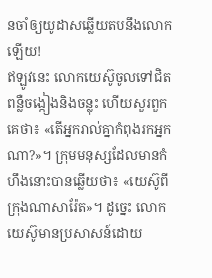នចាំឲ្យយូដាសឆ្លើយតបនឹងលោកឡើយ!
ឥឡូវនេះ លោកយេស៊ូចូលទៅជិតពន្លឺចង្កៀងនិងចន្លុះ ហើយសួរពួកគេថា៖ «តើអ្នករាល់គ្នាកំពុងរកអ្នកណា?»។ ក្រុមមនុស្សដែលមានកំហឹងនោះបានឆ្លើយថា៖ «យេស៊ូពីក្រុងណាសារ៉ែត»។ ដូច្នេះ លោកយេស៊ូមានប្រសាសន៍ដោយ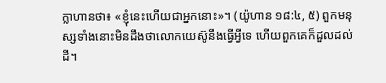ក្លាហានថា៖ «ខ្ញុំនេះហើយជាអ្នកនោះ»។ (យ៉ូហាន ១៨:៤, ៥) ពួកមនុស្សទាំងនោះមិនដឹងថាលោកយេស៊ូនឹងធ្វើអ្វីទេ ហើយពួកគេក៏ដួលដល់ដី។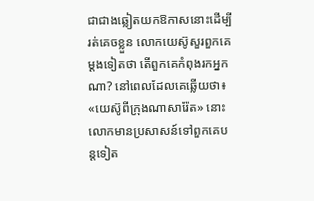ជាជាងឆ្លៀតយកឱកាសនោះដើម្បីរត់គេចខ្លួន លោកយេស៊ូសួរពួកគេម្ដងទៀតថា តើពួកគេកំពុងរកអ្នកណា? នៅពេលដែលគេឆ្លើយថា៖ «យេស៊ូពីក្រុងណាសារ៉ែត» នោះលោកមានប្រសាសន៍ទៅពួកគេបន្តទៀត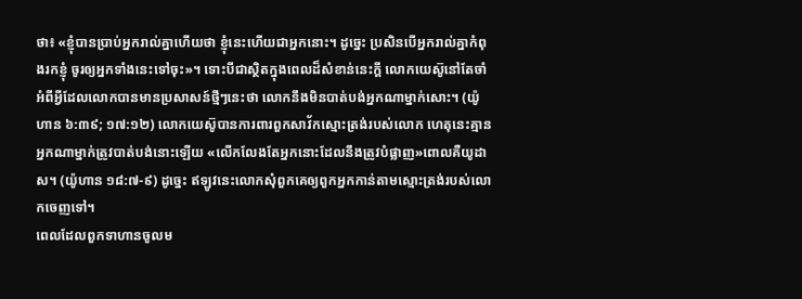ថា៖ «ខ្ញុំបានប្រាប់អ្នករាល់គ្នាហើយថា ខ្ញុំនេះហើយជាអ្នកនោះ។ ដូច្នេះ ប្រសិនបើអ្នករាល់គ្នាកំពុងរកខ្ញុំ ចូរឲ្យអ្នកទាំងនេះទៅចុះ»។ ទោះបីជាស្ថិតក្នុងពេលដ៏សំខាន់នេះក្ដី លោកយេស៊ូនៅតែចាំអំពីអ្វីដែលលោកបានមានប្រសាសន៍ថ្មីៗនេះថា លោកនឹងមិនបាត់បង់អ្នកណាម្នាក់សោះ។ (យ៉ូហាន ៦:៣៩; ១៧:១២) លោកយេស៊ូបានការពារពួកសាវ័កស្មោះត្រង់របស់លោក ហេតុនេះគ្មានអ្នកណាម្នាក់ត្រូវបាត់បង់នោះឡើយ «លើកលែងតែអ្នកនោះដែលនឹងត្រូវបំផ្លាញ»ពោលគឺយូដាស។ (យ៉ូហាន ១៨:៧-៩) ដូច្នេះ ឥឡូវនេះលោកសុំពួកគេឲ្យពួកអ្នកកាន់តាមស្មោះត្រង់របស់លោកចេញទៅ។
ពេលដែលពួកទាហានចូលម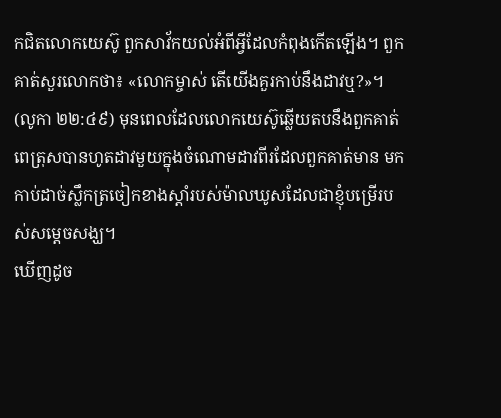កជិតលោកយេស៊ូ ពួកសាវ័កយល់អំពីអ្វីដែលកំពុងកើតឡើង។ ពួកគាត់សួរលោកថា៖ «លោកម្ចាស់ តើយើងគួរកាប់នឹងដាវឬ?»។ (លូកា ២២:៤៩) មុនពេលដែលលោកយេស៊ូឆ្លើយតបនឹងពួកគាត់ ពេត្រុសបានហូតដាវមួយក្នុងចំណោមដាវពីរដែលពួកគាត់មាន មកកាប់ដាច់ស្លឹកត្រចៀកខាងស្ដាំរបស់ម៉ាលឃូសដែលជាខ្ញុំបម្រើរបស់សម្ដេចសង្ឃ។
ឃើញដូច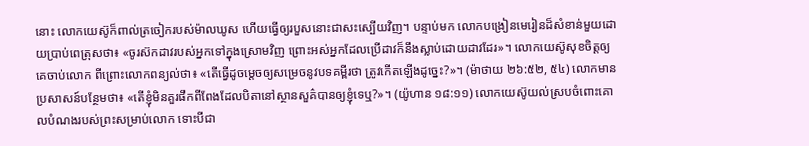នោះ លោកយេស៊ូក៏ពាល់ត្រចៀករបស់ម៉ាលឃូស ហើយធ្វើឲ្យរបួសនោះជាសះស្បើយវិញ។ បន្ទាប់មក លោកបង្រៀនមេរៀនដ៏សំខាន់មួយដោយប្រាប់ពេត្រុសថា៖ «ចូរស៊កដាវរបស់អ្នកទៅក្នុងស្រោមវិញ ព្រោះអស់អ្នកដែលប្រើដាវក៏នឹងស្លាប់ដោយដាវដែរ»។ លោកយេស៊ូសុខចិត្តឲ្យគេចាប់លោក ពីព្រោះលោកពន្យល់ថា៖ «តើធ្វើដូចម្ដេចឲ្យសម្រេចនូវបទគម្ពីរថា ត្រូវកើតឡើងដូច្នេះ?»។ (ម៉ាថាយ ២៦:៥២, ៥៤) លោកមានប្រសាសន៍បន្ថែមថា៖ «តើខ្ញុំមិនគួរផឹកពីពែងដែលបិតានៅស្ថានសួគ៌បានឲ្យខ្ញុំទេឬ?»។ (យ៉ូហាន ១៨:១១) លោកយេស៊ូយល់ស្របចំពោះគោលបំណងរបស់ព្រះសម្រាប់លោក ទោះបីជា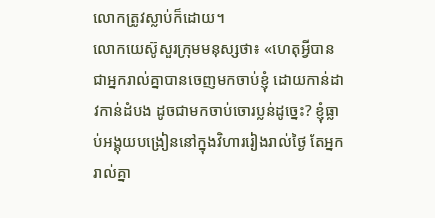លោកត្រូវស្លាប់ក៏ដោយ។
លោកយេស៊ូសួរក្រុមមនុស្សថា៖ «ហេតុអ្វីបានជាអ្នករាល់គ្នាបានចេញមកចាប់ខ្ញុំ ដោយកាន់ដាវកាន់ដំបង ដូចជាមកចាប់ចោរប្លន់ដូច្នេះ? ខ្ញុំធ្លាប់អង្គុយបង្រៀននៅក្នុងវិហាររៀងរាល់ថ្ងៃ តែអ្នករាល់គ្នា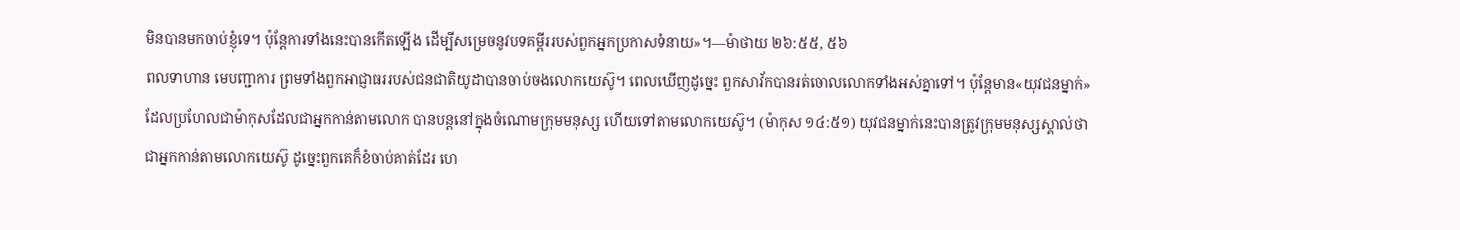មិនបានមកចាប់ខ្ញុំទេ។ ប៉ុន្តែការទាំងនេះបានកើតឡើង ដើម្បីសម្រេចនូវបទគម្ពីររបស់ពួកអ្នកប្រកាសទំនាយ»។—ម៉ាថាយ ២៦:៥៥, ៥៦
ពលទាហាន មេបញ្ជាការ ព្រមទាំងពួកអាជ្ញាធររបស់ជនជាតិយូដាបានចាប់ចងលោកយេស៊ូ។ ពេលឃើញដូច្នេះ ពួកសាវ័កបានរត់ចោលលោកទាំងអស់គ្នាទៅ។ ប៉ុន្តែមាន«យុវជនម្នាក់» ដែលប្រហែលជាម៉ាកុសដែលជាអ្នកកាន់តាមលោក បានបន្តនៅក្នុងចំណោមក្រុមមនុស្ស ហើយទៅតាមលោកយេស៊ូ។ (ម៉ាកុស ១៤:៥១) យុវជនម្នាក់នេះបានត្រូវក្រុមមនុស្សស្គាល់ថាជាអ្នកកាន់តាមលោកយេស៊ូ ដូច្នេះពួកគេក៏ខំចាប់គាត់ដែរ ហេ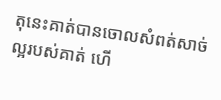តុនេះគាត់បានចោលសំពត់សាច់ល្អរបស់គាត់ ហើ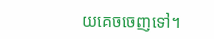យគេចចេញទៅ។